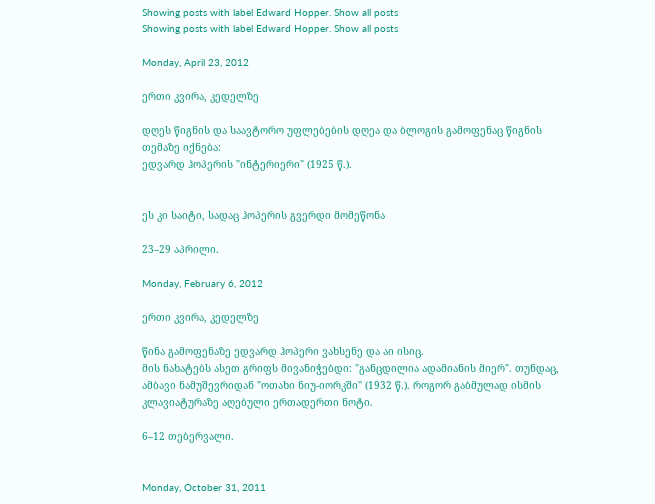Showing posts with label Edward Hopper. Show all posts
Showing posts with label Edward Hopper. Show all posts

Monday, April 23, 2012

ერთი კვირა, კედელზე

დღეს წიგნის და საავტორო უფლებების დღეა და ბლოგის გამოფენაც წიგნის თემაზე იქნება:
ედვარდ ჰოპერის "ინტერიერი" (1925 წ.).


ეს კი საიტი, სადაც ჰოპერის გვერდი მომეწონა

23–29 აპრილი.

Monday, February 6, 2012

ერთი კვირა, კედელზე

წინა გამოფენაზე ედვარდ ჰოპერი ვახსენე და აი ისიც.
მის ნახატებს ასეთ გრიფს მივანიჭებდი: "განცდილია ადამიანის მიერ". თუნდაც, ამბავი ნამუშევრიდან "ოთახი ნიუ-იორკში" (1932 წ.). როგორ გაბმულად ისმის კლავიატურაზე აღებული ერთადერთი ნოტი.

6–12 თებერვალი.


Monday, October 31, 2011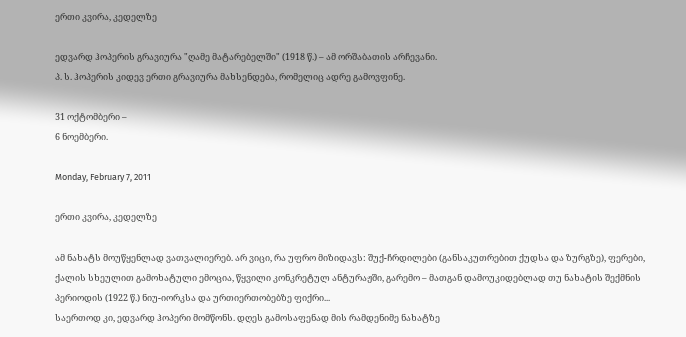ერთი კვირა, კედელზე

ედვარდ ჰოპერის გრავიურა "ღამე მატარებელში" (1918 წ.) – ამ ორშაბათის არჩევანი.
პ. ს. ჰოპერის კიდევ ერთი გრავიურა მახსენდება, რომელიც ადრე გამოვფინე.

31 ოქტომბერი –
6 ნოემბერი.

Monday, February 7, 2011

ერთი კვირა, კედელზე

ამ ნახატს მოუწყენლად ვათვალიერებ. არ ვიცი, რა უფრო მიზიდავს: შუქ-ჩრდილები (განსაკუთრებით ქუდსა და ზურგზე), ფერები, ქალის სხეულით გამოხატული ემოცია, წყვილი კონკრეტულ ანტურაჟში, გარემო – მათგან დამოუკიდებლად თუ ნახატის შექმნის პერიოდის (1922 წ.) ნიუ-იორკსა და ურთიერთობებზე ფიქრი...
საერთოდ კი, ედვარდ ჰოპერი მომწონს. დღეს გამოსაფენად მის რამდენიმე ნახატზე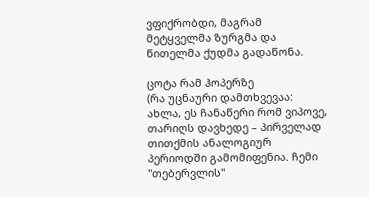ვფიქრობდი, მაგრამ მეტყველმა ზურგმა და წითელმა ქუდმა გადაწონა.

ცოტა რამ ჰოპერზე
(რა უცნაური დამთხვევაა: ახლა, ეს ჩანაწერი რომ ვიპოვე, თარიღს დავხედე – პირველად თითქმის ანალოგიურ პერიოდში გამომიფენია. ჩემი "თებერვლის"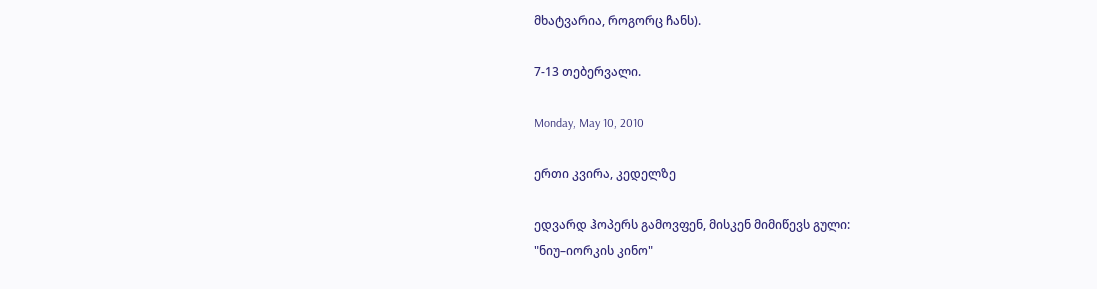მხატვარია, როგორც ჩანს).

7-13 თებერვალი.

Monday, May 10, 2010

ერთი კვირა, კედელზე

ედვარდ ჰოპერს გამოვფენ, მისკენ მიმიწევს გული:
"ნიუ–იორკის კინო"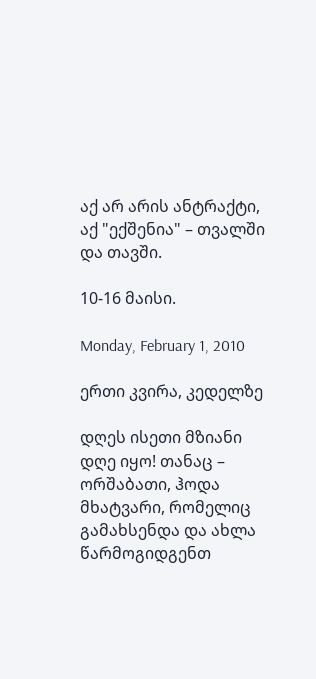აქ არ არის ანტრაქტი, აქ "ექშენია" – თვალში და თავში.

10-16 მაისი.

Monday, February 1, 2010

ერთი კვირა, კედელზე

დღეს ისეთი მზიანი დღე იყო! თანაც – ორშაბათი, ჰოდა მხატვარი, რომელიც გამახსენდა და ახლა წარმოგიდგენთ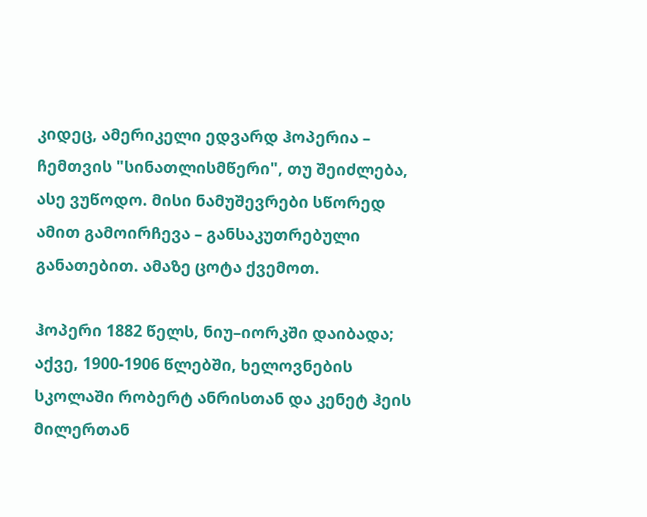კიდეც, ამერიკელი ედვარდ ჰოპერია – ჩემთვის "სინათლისმწერი", თუ შეიძლება, ასე ვუწოდო. მისი ნამუშევრები სწორედ ამით გამოირჩევა – განსაკუთრებული განათებით. ამაზე ცოტა ქვემოთ.

ჰოპერი 1882 წელს, ნიუ–იორკში დაიბადა; აქვე, 1900-1906 წლებში, ხელოვნების სკოლაში რობერტ ანრისთან და კენეტ ჰეის მილერთან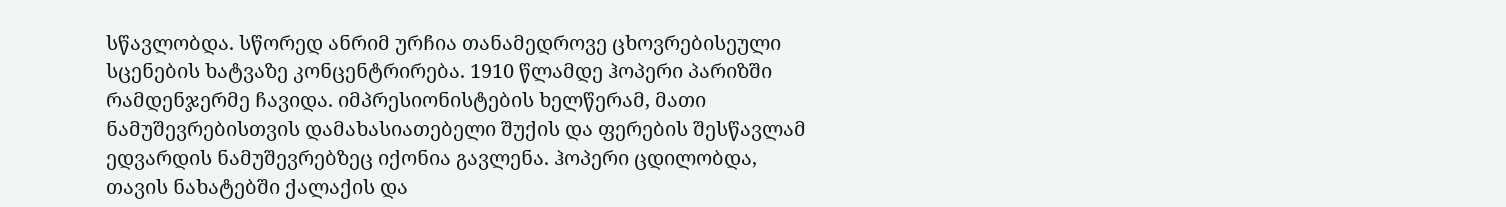სწავლობდა. სწორედ ანრიმ ურჩია თანამედროვე ცხოვრებისეული სცენების ხატვაზე კონცენტრირება. 1910 წლამდე ჰოპერი პარიზში რამდენჯერმე ჩავიდა. იმპრესიონისტების ხელწერამ, მათი ნამუშევრებისთვის დამახასიათებელი შუქის და ფერების შესწავლამ ედვარდის ნამუშევრებზეც იქონია გავლენა. ჰოპერი ცდილობდა, თავის ნახატებში ქალაქის და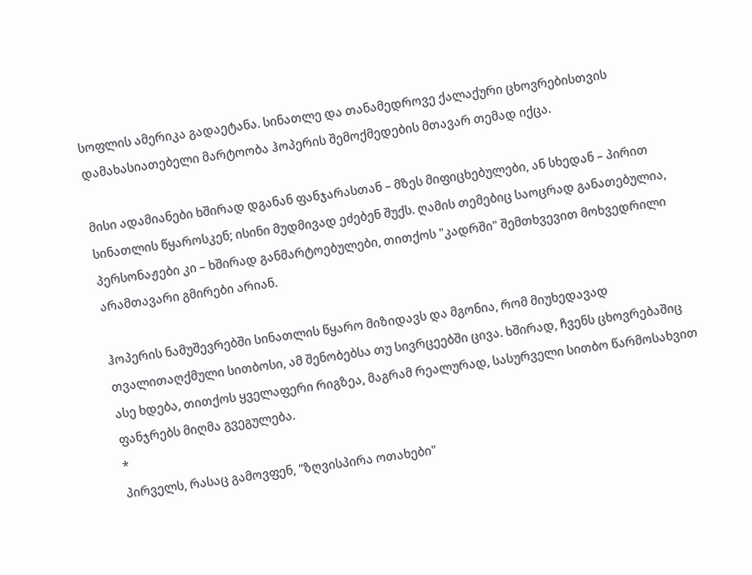სოფლის ამერიკა გადაეტანა. სინათლე და თანამედროვე ქალაქური ცხოვრებისთვის დამახასიათებელი მარტოობა ჰოპერის შემოქმედების მთავარ თემად იქცა.

მისი ადამიანები ხშირად დგანან ფანჯარასთან – მზეს მიფიცხებულები, ან სხედან – პირით სინათლის წყაროსკენ; ისინი მუდმივად ეძებენ შუქს. ღამის თემებიც საოცრად განათებულია, პერსონაჟები კი – ხშირად განმარტოებულები, თითქოს "კადრში" შემთხვევით მოხვედრილი არამთავარი გმირები არიან.

ჰოპერის ნამუშევრებში სინათლის წყარო მიზიდავს და მგონია, რომ მიუხედავად თვალითაღქმული სითბოსი, ამ შენობებსა თუ სივრცეებში ცივა. ხშირად, ჩვენს ცხოვრებაშიც ასე ხდება, თითქოს ყველაფერი რიგზეა, მაგრამ რეალურად, სასურველი სითბო წარმოსახვით ფანჯრებს მიღმა გვეგულება.
*
პირველს, რასაც გამოვფენ, "ზღვისპირა ოთახები"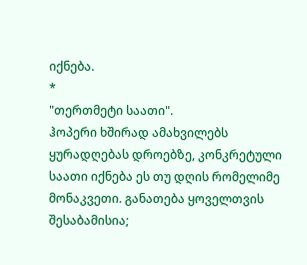იქნება.
*
"თერთმეტი საათი".
ჰოპერი ხშირად ამახვილებს ყურადღებას დროებზე, კონკრეტული საათი იქნება ეს თუ დღის რომელიმე მონაკვეთი. განათება ყოველთვის შესაბამისია;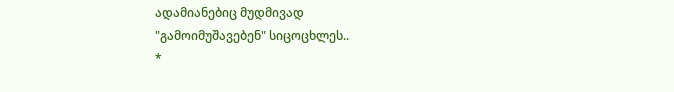ადამიანებიც მუდმივად
"გამოიმუშავებენ" სიცოცხლეს..
*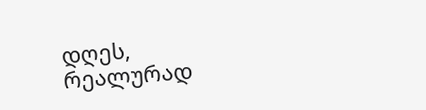დღეს, რეალურად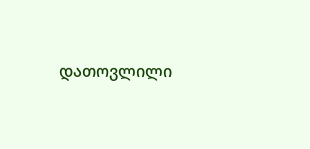დათოვლილი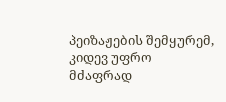პეიზაჟების შემყურემ, კიდევ უფრო მძაფრად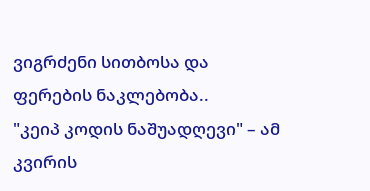ვიგრძენი სითბოსა და ფერების ნაკლებობა..
"კეიპ კოდის ნაშუადღევი" – ამ კვირის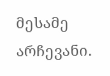მესამე არჩევანი.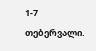1-7 თებერვალი.